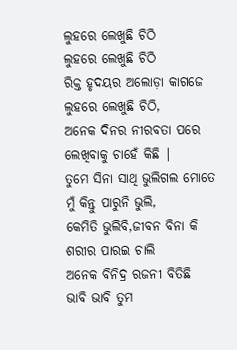ଲୁହରେ ଲେଖୁଛି ଚିଠି
ଲୁହରେ ଲେଖୁଛି ଚିଠି
ରିକ୍ତ ହୃଦୟର ଅଲୋଡ଼ା କାଗଜେ
ଲୁହରେ ଲେଖୁଛି ଚିଠି,
ଅନେକ ଦିନର ନୀରବତା ପରେ
ଲେଖିବାକୁ ଚାହେଁ କିଛି |
ତୁମେ ସିନା ସାଥି ଭୁଲିଗଲ ମୋତେ
ମୁଁ କିନ୍ତୁ ପାରୁନି ଭୁଲି,
କେମିତି ଭୁଲିବି,ଜୀବନ ବିନା କି
ଶରୀର ପାରଇ ଚାଲି
ଅନେକ ବିନିଦ୍ର ରଜନୀ ବିତିଛି
ଭାବି ଭାବି ତୁମ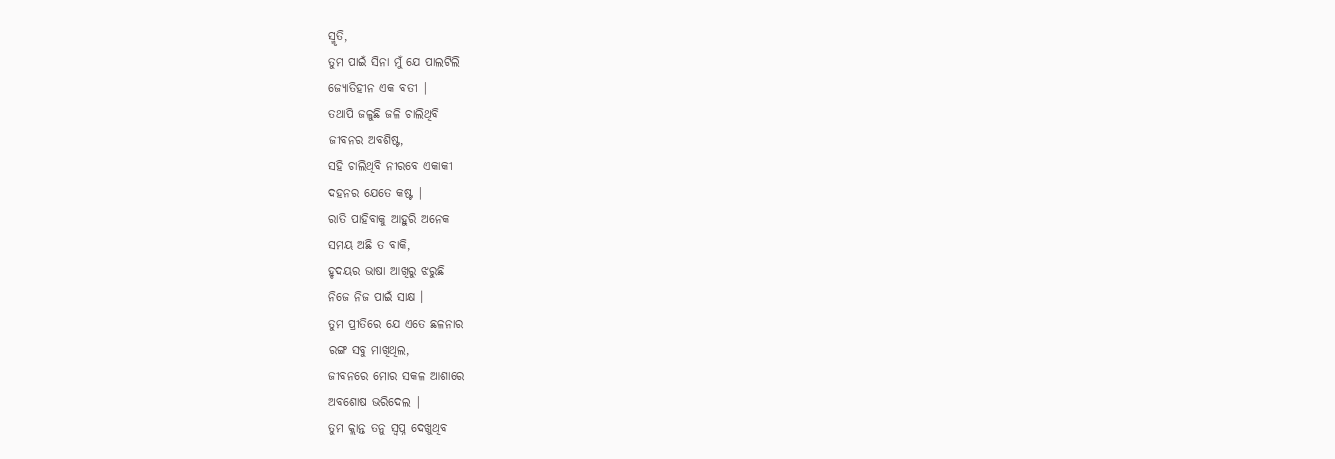ସ୍ମୃତି,
ତୁମ ପାଇଁ ସିନା ମୁଁ ଯେ ପାଲଟିଲି
ଜ୍ୟୋତିହୀନ ଏକ ବତୀ |
ତଥାପି ଜଳୁଛି ଜଳି ଚାଲିଥିବି
ଜୀବନର ଅବଶିଷ୍ଟ,
ସହି ଚାଲିଥିବି ନୀରବେ ଏକାକୀ
ଦହନର ଯେତେ କଷ୍ଟ |
ରାତି ପାହିବାକୁ ଆହୁରି ଅନେକ
ସମୟ ଅଛି ତ ବାକି,
ହୃଦୟର ଭାଷା ଆଖିରୁ ଝରୁଛି
ନିଜେ ନିଜ ପାଇଁ ସାକ୍ଷ ।
ତୁମ ପ୍ରୀତିରେ ଯେ ଏତେ ଛଳନାର
ରଙ୍ଗ ସବୁ ମାଖିଥିଲ,
ଜୀବନରେ ମୋର ସକଳ ଆଶାରେ
ଅବଶୋଷ ଭରିଦେଲ |
ତୁମ କ୍ଲାନ୍ତ ତନୁ ସ୍ବପ୍ନ ଦେଖୁଥିବ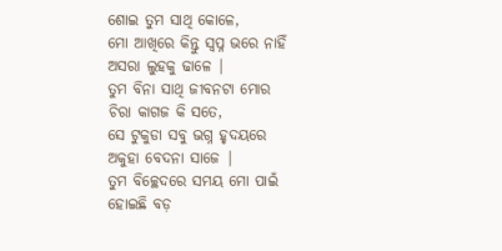ଶୋଇ ତୁମ ସାଥି କୋଳେ,
ମୋ ଆଖିରେ କିନ୍ତୁ ସ୍ବପ୍ନ ଭରେ ନାହିଁ
ଅସରା ଲୁହକୁ ଢାଳେ |
ତୁମ ବିନା ସାଥି ଜୀବନଟା ମୋର
ଚିରା କାଗଜ କି ସତେ,
ସେ ଟୁକୁଡା ସବୁ ଭଗ୍ନ ହୃଦୟରେ
ଅକୁହା ବେଦନା ସାଜେ |
ତୁମ ବିଚ୍ଛେଦରେ ସମୟ ମୋ ପାଇଁ
ହୋଇଛି ବଡ଼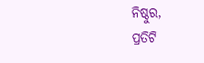ନିଷ୍ଠୁର,
ପ୍ରତିଟି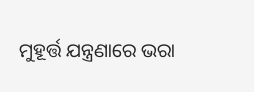ମୁହୂର୍ତ୍ତ ଯନ୍ତ୍ରଣାରେ ଭରା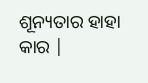ଶୂନ୍ୟତାର ହାହା କାର |